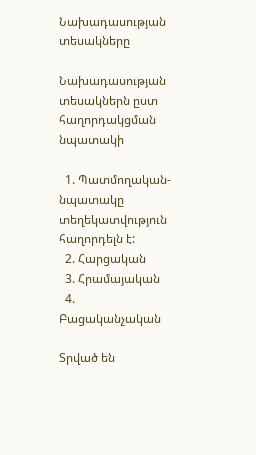Նախադասության տեսակները

Նախադասության տեսակներն ըստ հաղորդակցման նպատակի

  1. Պատմողական- նպատակը տեղեկատվություն հաղորդելն է:
  2. Հարցական
  3. Հրամայական
  4. Բացականչական

Տրված են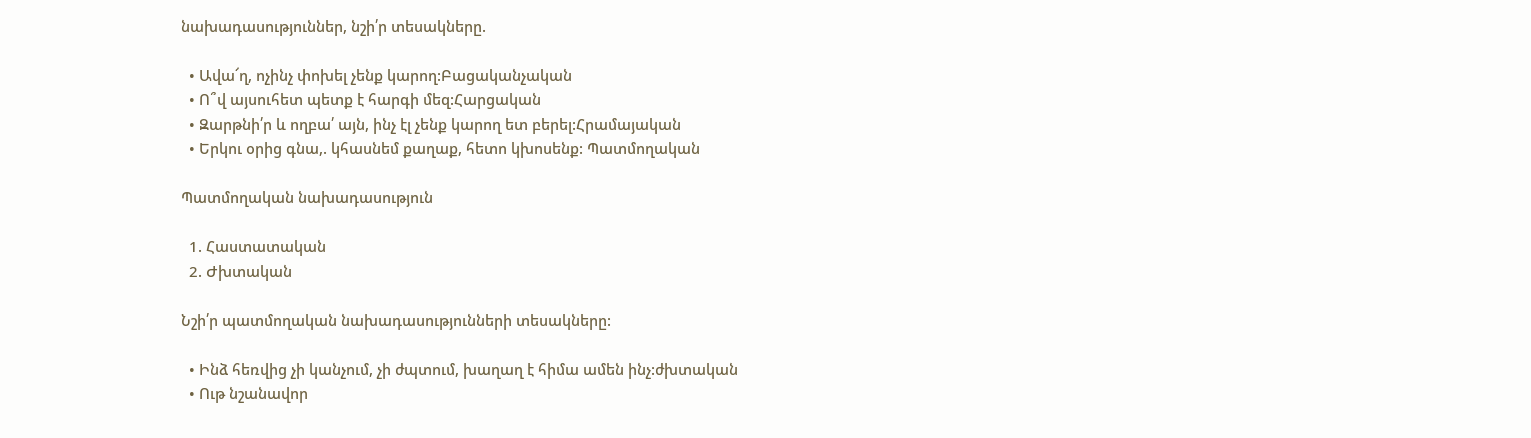նախադասություններ, նշի՛ր տեսակները.

  • Ավա՜ղ, ոչինչ փոխել չենք կարող:Բացականչական
  • Ո՞վ այսուհետ պետք է հարգի մեզ:Հարցական
  • Զարթնի՛ր և ողբա՛ այն, ինչ էլ չենք կարող ետ բերել:Հրամայական
  • Երկու օրից գնա,. կհասնեմ քաղաք, հետո կխոսենք: Պատմողական

Պատմողական նախադասություն

  1. Հաստատական
  2. Ժխտական

Նշի՛ր պատմողական նախադասությունների տեսակները:

  • Ինձ հեռվից չի կանչում, չի ժպտում, խաղաղ է հիմա ամեն ինչ:ժխտական
  • Ութ նշանավոր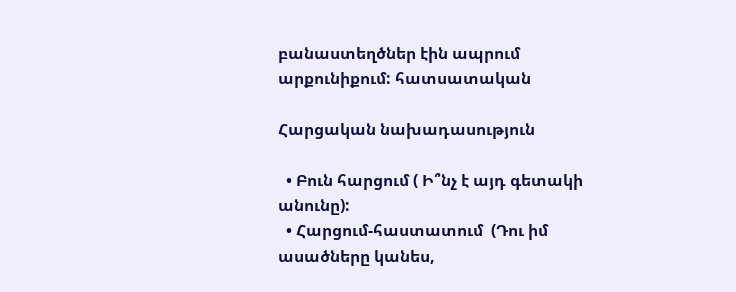բանաստեղծներ էին ապրում արքունիքում: հատսատական

Հարցական նախադասություն

  • Բուն հարցում ( Ի՞նչ է այդ գետակի անունը):
  • Հարցում-հաստատում  (Դու իմ ասածները կանես,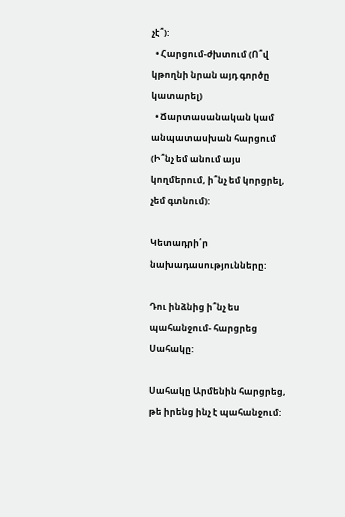չէ՞):
  • Հարցում-ժխտում (Ո՞վ կթողնի նրան այդ գործը կատարել)
  • Ճարտասանական կամ անպատասխան հարցում (Ի՞նչ եմ անում այս կողմերում, ի՞նչ եմ կորցրել, չեմ գտնում):

Կետադրի՛ր նախադասությունները:

Դու ինձնից ի՞նչ ես պահանջում- հարցրեց Սահակը:

Սահակը Արմենին հարցրեց, թե իրենց ինչ է պահանջում: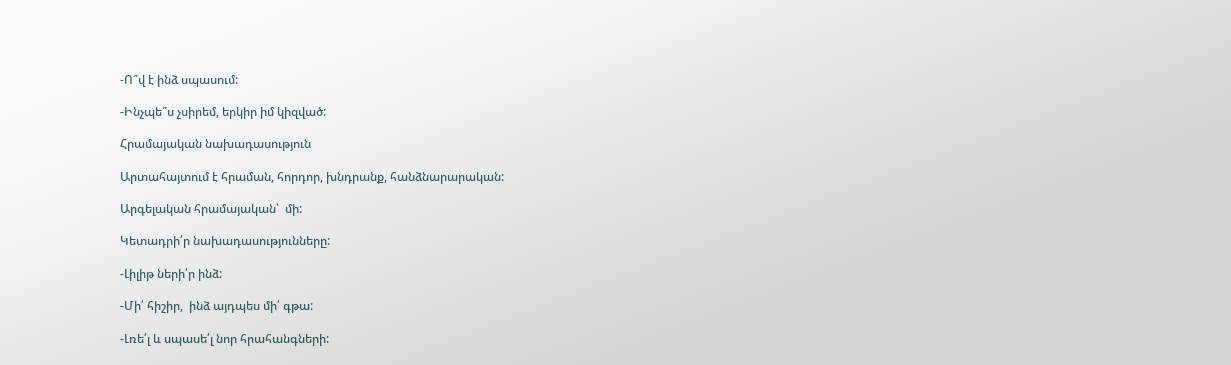-Ո՞վ է ինձ սպասում:

-Ինչպե՞ս չսիրեմ, երկիր իմ կիզված:

Հրամայական նախադասություն

Արտահայտում է հրաման, հորդոր, խնդրանք, հանձնարարական:

Արգելական հրամայական՝  մի:

Կետադրի՛ր նախադասությունները:

-Լիլիթ ների՛ր ինձ:

-Մի՛ հիշիր,  ինձ այդպես մի՛ գթա:

-Լռե՛լ և սպասե՛լ նոր հրահանգների: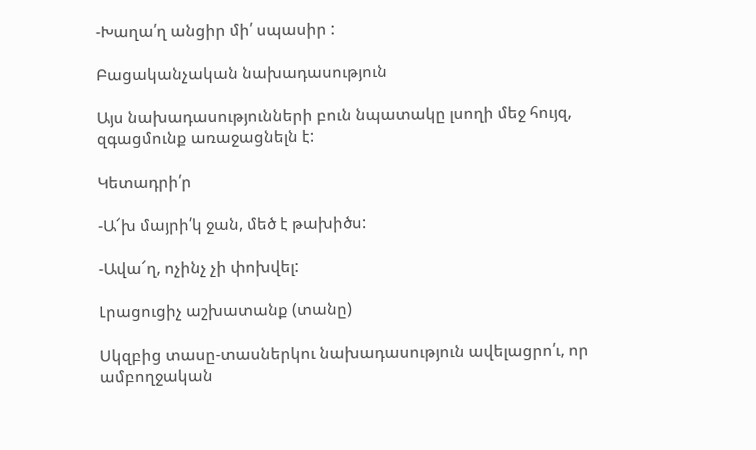-Խաղա՛ղ անցիր մի՛ սպասիր :

Բացականչական նախադասություն

Այս նախադասությունների բուն նպատակը լսողի մեջ հույզ, զգացմունք առաջացնելն է:

Կետադրի՛ր

-Ա՜խ մայրի՛կ ջան, մեծ է թախիծս:

-Ավա՜ղ, ոչինչ չի փոխվել:

Լրացուցիչ աշխատանք (տանը)

Սկզբից տասը-տասներկու նախադասություն ավելացրո՛ւ, որ ամբողջական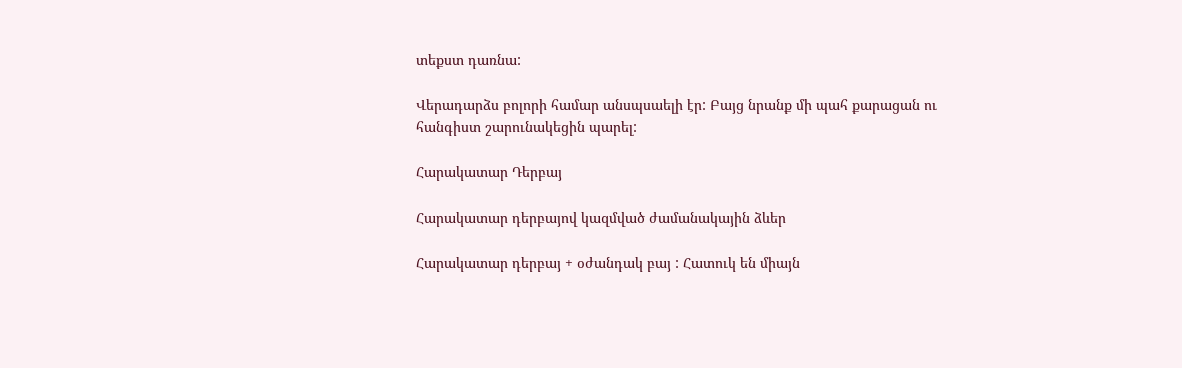տեքստ դառնա:

Վերադարձս բոլորի համար անսպսաելի էր: Բայց նրանք մի պահ քարացան ու հանգիստ շարունակեցին պարել:

Հարակատար Դերբայ

Հարակատար դերբայով կազմված ժամանակային ձևեր

Հարակատար դերբայ + օժանդակ բայ : Հատուկ են միայն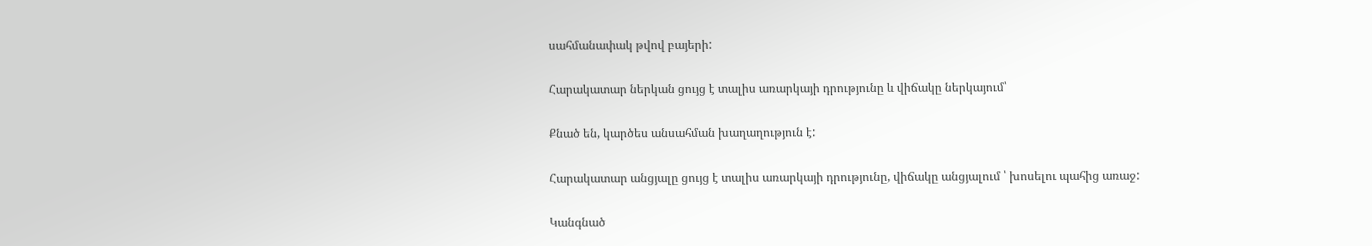սահմանափակ թվով բայերի:

Հարակատար ներկան ցույց է տալիս առարկայի դրությունը և վիճակը ներկայում՝

Քնած են, կարծես անսահման խաղաղություն է:

Հարակատար անցյալը ցույց է տալիս առարկայի դրությունը, վիճակը անցյալում ՝ խոսելու պահից առաջ:

Կանգնած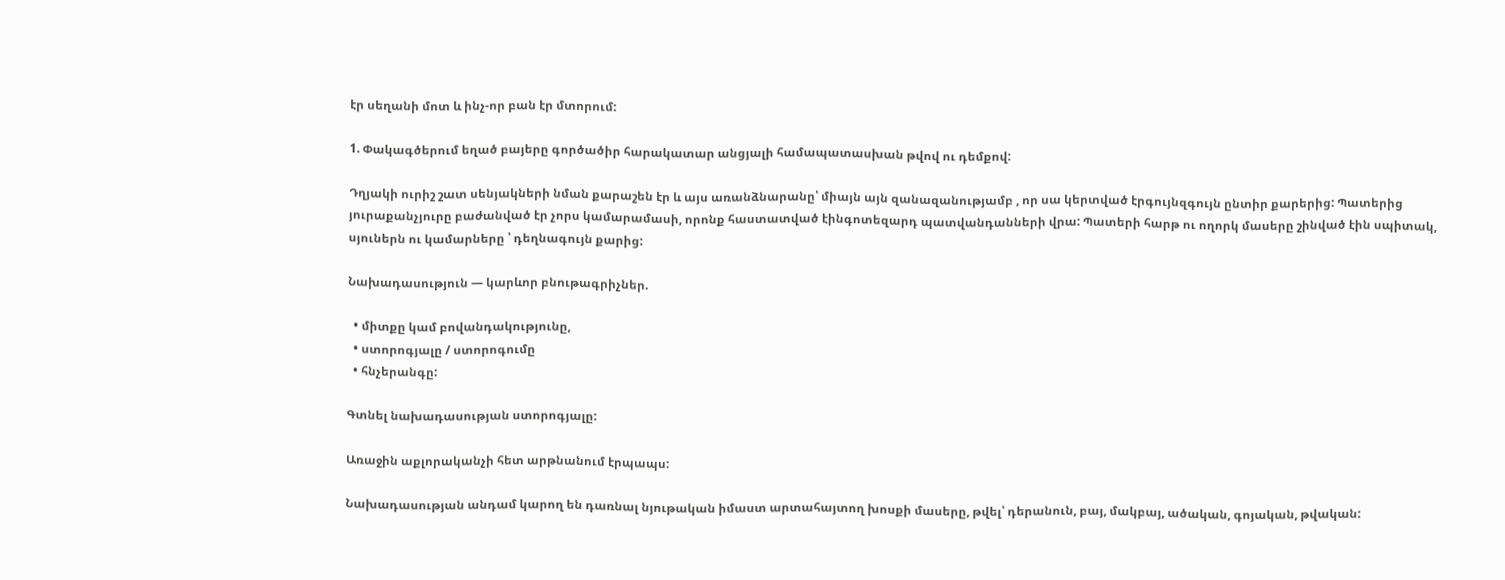էր սեղանի մոտ և ինչ-որ բան էր մտորում:

1. Փակագծերում եղած բայերը գործածիր հարակատար անցյալի համապատասխան թվով ու դեմքով:

Դղյակի ուրիշ շատ սենյակների նման քարաշեն էր և այս առանձնարանը՝ միայն այն զանազանությամբ , որ սա կերտված էրգույնզգույն ընտիր քարերից: Պատերից յուրաքանչյուրը բաժանված էր չորս կամարամասի, որոնք հաստատված էինգոտեզարդ պատվանդանների վրա: Պատերի հարթ ու ողորկ մասերը շինված էին սպիտակ, սյուներն ու կամարները ՝ դեղնագույն քարից:

Նախադասություն — կարևոր բնութագրիչներ.

  • միտքը կամ բովանդակությունը,
  • ստորոգյալը / ստորոգումը
  • հնչերանգը:

Գտնել նախադասության ստորոգյալը:

Առաջին աքլորականչի հետ արթնանում էրպապս:

Նախադասության անդամ կարող են դառնալ նյութական իմաստ արտահայտող խոսքի մասերը, թվել՝ դերանուն, բայ, մակբայ, ածական, գոյական, թվական: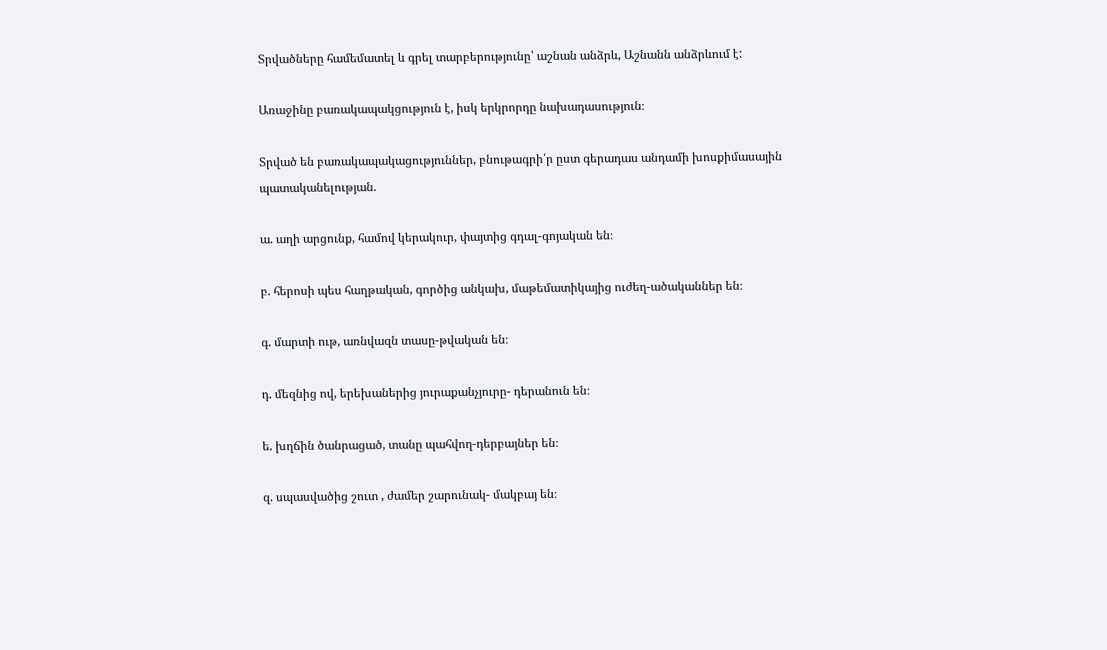Տրվածները համեմատել և գրել տարբերությունը՝ աշնան անձրև, Աշնանն անձրևում է:

Առաջինը բառակապակցություն է, իսկ երկրորդը նախադասություն։

Տրված են բառակապակացություններ, բնութագրի՛ր ըստ գերադաս անդամի խոսքիմասային պատականելության.

ա. աղի արցունք, համով կերակուր, փայտից գդալ-գոյական են։

բ. հերոսի պես հաղթական, գործից անկախ, մաթեմատիկայից ուժեղ-ածականներ են։

գ. մարտի ութ, առնվազն տասը-թվական են։

դ. մեզնից ով, երեխաներից յուրաքանչյուրը- դերանուն են։

ե. խղճին ծանրացած, տանը պահվող-դերբայներ են։

զ. սպասվածից շուտ , ժամեր շարունակ- մակբայ են։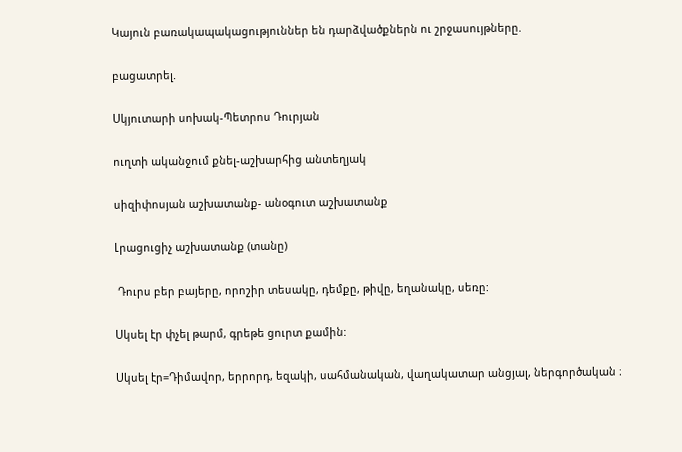Կայուն բառակապակացություններ են դարձվածքներն ու շրջասույթները.

բացատրել.

Սկյուտարի սոխակ-Պետրոս Դուրյան

ուղտի ականջում քնել-աշխարհից անտեղյակ

սիզիփոսյան աշխատանք- անօգուտ աշխատանք

Լրացուցիչ աշխատանք (տանը)

 Դուրս բեր բայերը, որոշիր տեսակը, դեմքը, թիվը, եղանակը, սեռը:

Սկսել էր փչել թարմ, գրեթե ցուրտ քամին:

Սկսել էր=Դիմավոր, երրորդ, եզակի, սահմանական, վաղակատար անցյալ, ներգործական ։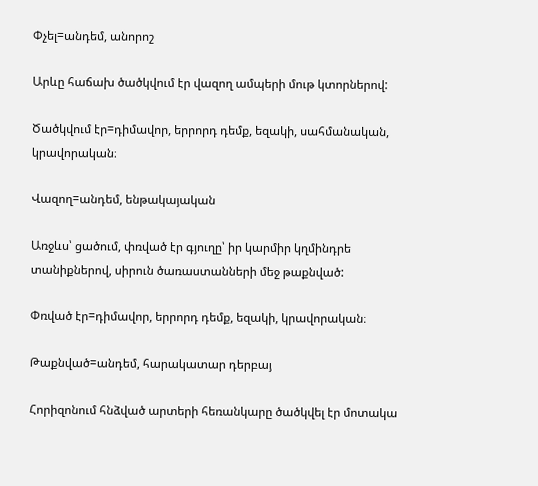Փչել=անդեմ, անորոշ

Արևը հաճախ ծածկվում էր վազող ամպերի մութ կտորներով:

Ծածկվում էր=դիմավոր, երրորդ դեմք, եզակի, սահմանական, կրավորական։

Վազող=անդեմ, ենթակայական

Առջևս՝ ցածում, փռված էր գյուղը՝ իր կարմիր կղմինդրե տանիքներով, սիրուն ծառաստանների մեջ թաքնված:

Փռված էր=դիմավոր, երրորդ դեմք, եզակի, կրավորական։

Թաքնված=անդեմ, հարակատար դերբայ

Հորիզոնում հնձված արտերի հեռանկարը ծածկվել էր մոտակա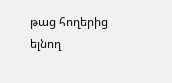թաց հողերից ելնող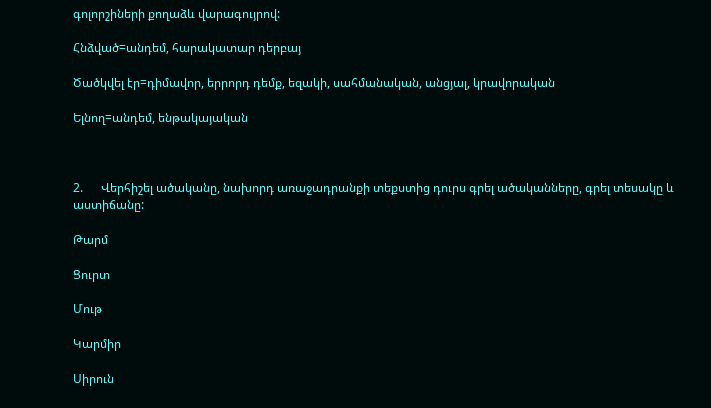գոլորշիների քողաձև վարագույրով:

Հնձված=անդեմ, հարակատար դերբայ

Ծածկվել էր=դիմավոր, երրորդ դեմք, եզակի, սահմանական, անցյալ, կրավորական

Ելնող=անդեմ, ենթակայական



2.      Վերհիշել ածականը, նախորդ առաջադրանքի տեքստից դուրս գրել ածականները, գրել տեսակը և աստիճանը:

Թարմ

Ցուրտ

Մութ

Կարմիր

Սիրուն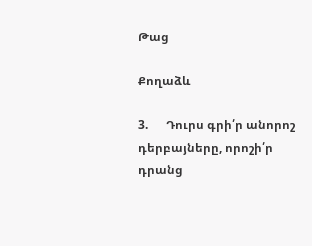Թաց

Քողաձև

3.      Դուրս գրի՛ր անորոշ դերբայները, որոշի՛ր դրանց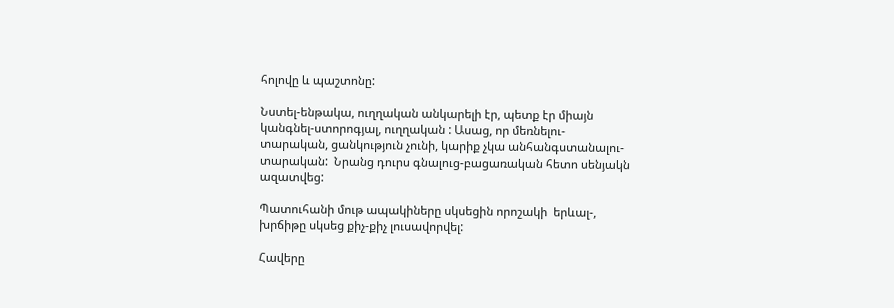հոլովը և պաշտոնը:

Նստել-ենթակա, ուղղական անկարելի էր, պետք էր միայն կանգնել-ստորոգյալ, ուղղական : Ասաց, որ մեռնելու-տարական, ցանկություն չունի, կարիք չկա անհանգստանալու-տարական:  Նրանց դուրս գնալուց-բացառական հետո սենյակն ազատվեց:

Պատուհանի մութ ապակիները սկսեցին որոշակի  երևալ-, խրճիթը սկսեց քիչ-քիչ լուսավորվել:

Հավերը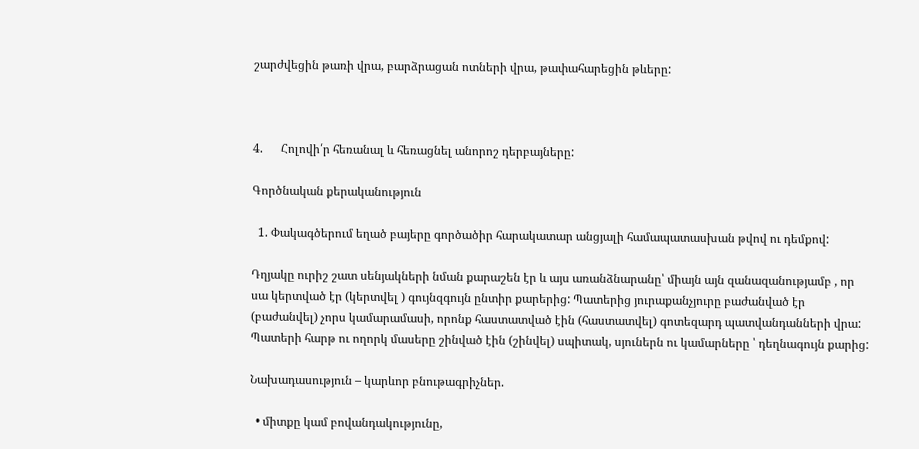շարժվեցին թառի վրա, բարձրացան ոտների վրա, թափահարեցին թևերը:



4.      Հոլովի՛ր հեռանալ և հեռացնել անորոշ դերբայները:

Գործնական քերականություն

  1. Փակագծերում եղած բայերը գործածիր հարակատար անցյալի համապատասխան թվով ու դեմքով:

Դղյակը ուրիշ շատ սենյակների նման քարաշեն էր և այս առանձնարանը՝ միայն այն զանազանությամբ , որ սա կերտված էր (կերտվել ) գույնզգույն ընտիր քարերից: Պատերից յուրաքանչյուրը բաժանված էր (բաժանվել) չորս կամարամասի, որոնք հաստատված էին (հաստատվել) գոտեզարդ պատվանդանների վրա: Պատերի հարթ ու ողորկ մասերը շինված էին (շինվել) սպիտակ, սյուներն ու կամարները ՝ դեղնագույն քարից:

Նախադասություն – կարևոր բնութագրիչներ.

  • միտքը կամ բովանդակությունը,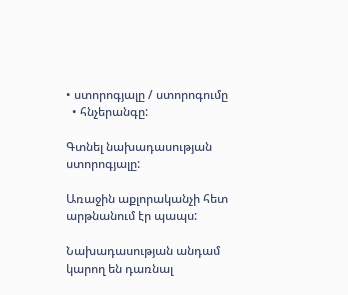• ստորոգյալը / ստորոգումը
  • հնչերանգը:

Գտնել նախադասության ստորոգյալը:

Առաջին աքլորականչի հետ արթնանում էր պապս:

Նախադասության անդամ կարող են դառնալ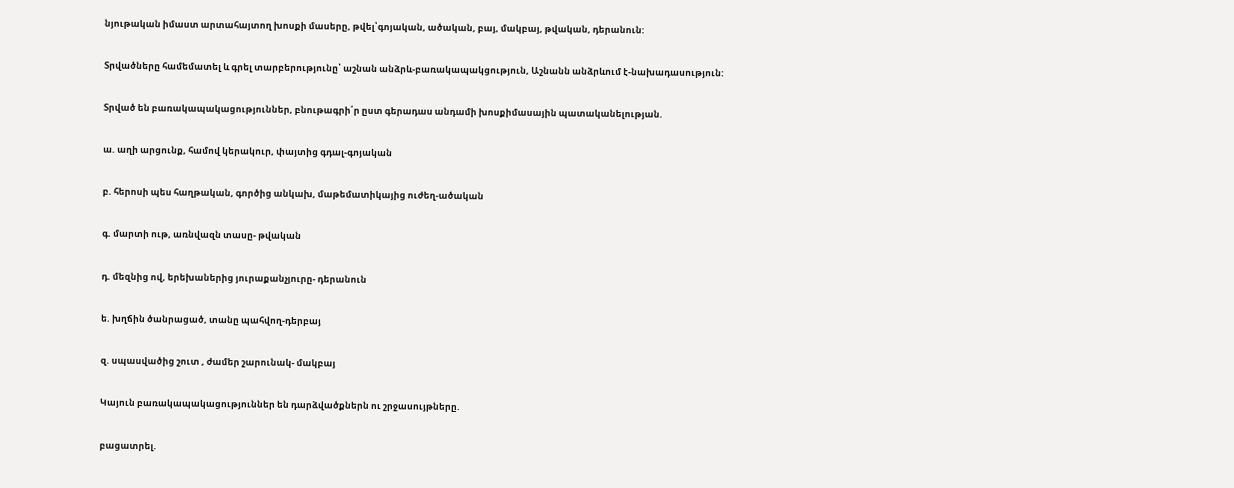նյութական իմաստ արտահայտող խոսքի մասերը, թվել՝գոյական, ածական, բայ, մակբայ, թվական, դերանուն:

Տրվածները համեմատել և գրել տարբերությունը՝ աշնան անձրև-բառակապակցություն, Աշնանն անձրևում է-նախադասություն:

Տրված են բառակապակացություններ, բնութագրի՛ր ըստ գերադաս անդամի խոսքիմասային պատականելության.

ա. աղի արցունք, համով կերակուր, փայտից գդալ-գոյական

բ. հերոսի պես հաղթական, գործից անկախ, մաթեմատիկայից ուժեղ-ածական

գ. մարտի ութ, առնվազն տասը- թվական

դ. մեզնից ով, երեխաներից յուրաքանչյուրը- դերանուն

ե. խղճին ծանրացած, տանը պահվող-դերբայ

զ. սպասվածից շուտ , ժամեր շարունակ- մակբայ

Կայուն բառակապակացություններ են դարձվածքներն ու շրջասույթները.

բացատրել.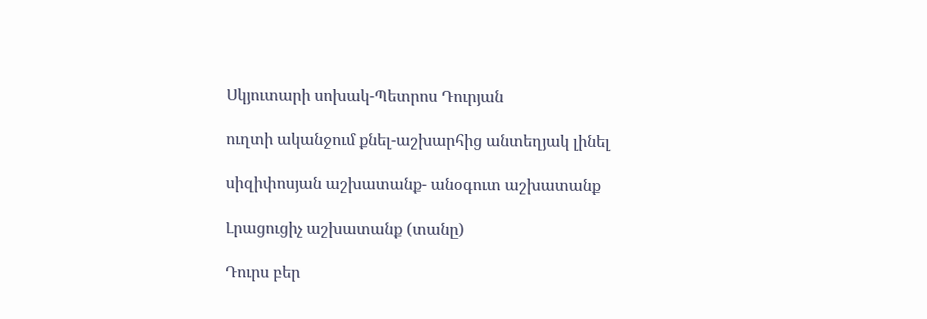Սկյուտարի սոխակ-Պետրոս Դուրյան

ուղտի ականջում քնել-աշխարհից անտեղյակ լինել

սիզիփոսյան աշխատանք- անօգուտ աշխատանք

Լրացուցիչ աշխատանք (տանը)

Դուրս բեր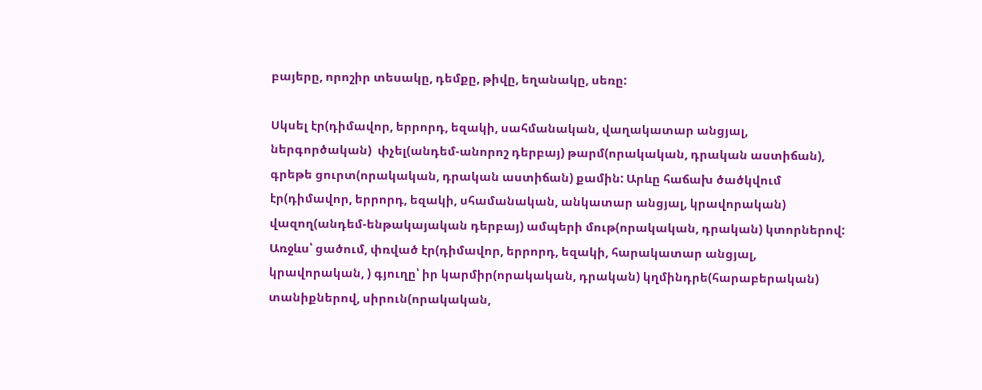բայերը, որոշիր տեսակը, դեմքը, թիվը, եղանակը, սեռը:

Սկսել էր(դիմավոր, երրորդ, եզակի, սահմանական, վաղակատար անցյալ, ներգործական)  փչել(անդեմ-անորոշ դերբայ) թարմ(որակական, դրական աստիճան), գրեթե ցուրտ(որակական, դրական աստիճան) քամին: Արևը հաճախ ծածկվում էր(դիմավոր, երրորդ, եզակի, սհամանական, անկատար անցյալ, կրավորական) վազող(անդեմ-ենթակայական դերբայ) ամպերի մութ(որակական, դրական) կտորներով: Առջևս՝ ցածում, փռված էր(դիմավոր, երրորդ, եզակի, հարակատար անցյալ, կրավորական, ) գյուղը՝ իր կարմիր(որակական, դրական) կղմինդրե(հարաբերական) տանիքներով, սիրուն(որակական,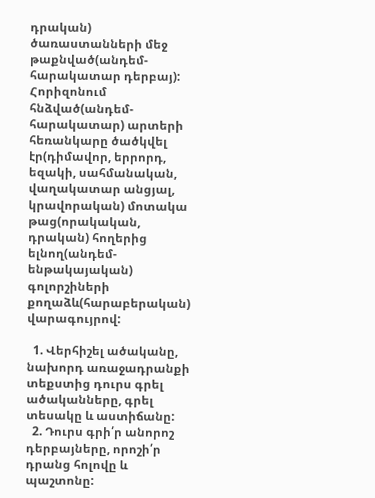դրական) ծառաստանների մեջ թաքնված(անդեմ-հարակատար դերբայ): Հորիզոնում հնձված(անդեմ-հարակատար) արտերի հեռանկարը ծածկվել էր(դիմավոր, երրորդ, եզակի, սահմանական, վաղակատար անցյալ, կրավորական) մոտակա թաց(որակական, դրական) հողերից ելնող(անդեմ-ենթակայական) գոլորշիների քողաձև(հարաբերական) վարագույրով:

  1. Վերհիշել ածականը, նախորդ առաջադրանքի տեքստից դուրս գրել ածականները, գրել տեսակը և աստիճանը:
  2. Դուրս գրի՛ր անորոշ դերբայները, որոշի՛ր դրանց հոլովը և պաշտոնը: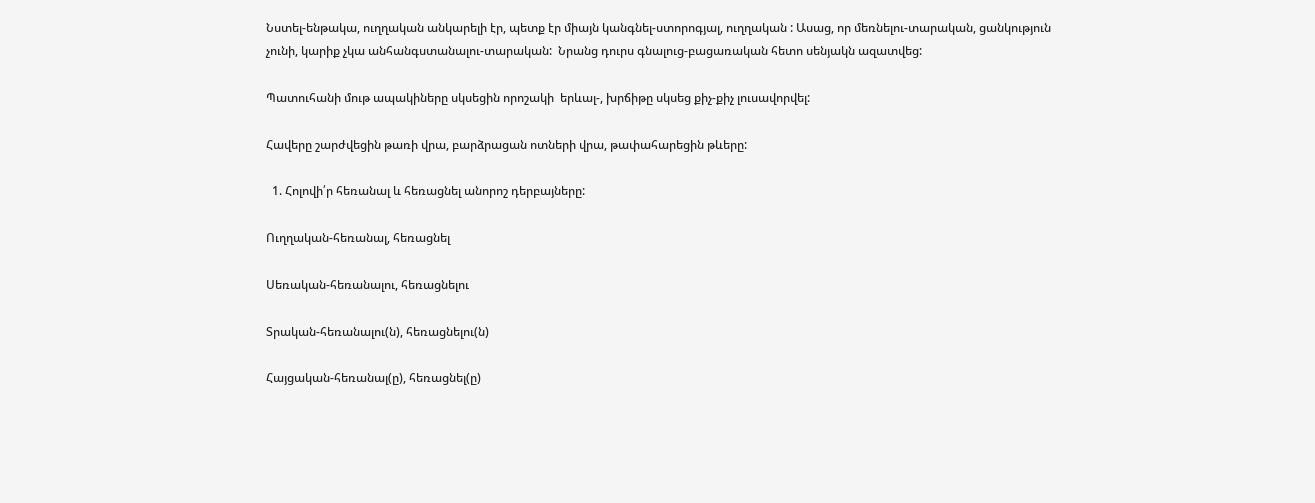Նստել-ենթակա, ուղղական անկարելի էր, պետք էր միայն կանգնել-ստորոգյալ, ուղղական : Ասաց, որ մեռնելու-տարական, ցանկություն չունի, կարիք չկա անհանգստանալու-տարական:  Նրանց դուրս գնալուց-բացառական հետո սենյակն ազատվեց:

Պատուհանի մութ ապակիները սկսեցին որոշակի  երևալ-, խրճիթը սկսեց քիչ-քիչ լուսավորվել:

Հավերը շարժվեցին թառի վրա, բարձրացան ոտների վրա, թափահարեցին թևերը:

  1. Հոլովի՛ր հեռանալ և հեռացնել անորոշ դերբայները:

Ուղղական-հեռանալ, հեռացնել

Սեռական-հեռանալու, հեռացնելու

Տրական-հեռանալու(ն), հեռացնելու(ն)

Հայցական-հեռանալ(ը), հեռացնել(ը)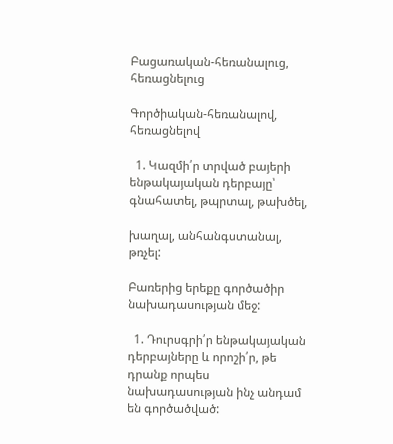Բացառական-հեռանալուց, հեռացնելուց

Գործիական-հեռանալով, հեռացնելով

  1. Կազմի՛ր տրված բայերի ենթակայական դերբայը՝ գնահատել, թպրտալ, թախծել,

խաղալ, անհանգստանալ, թռչել:

Բառերից երեքը գործածիր նախադասության մեջ:

  1. Դուրսգրի՛ր ենթակայական դերբայները և որոշի՛ր, թե դրանք որպես նախադասության ինչ անդամ են գործածված: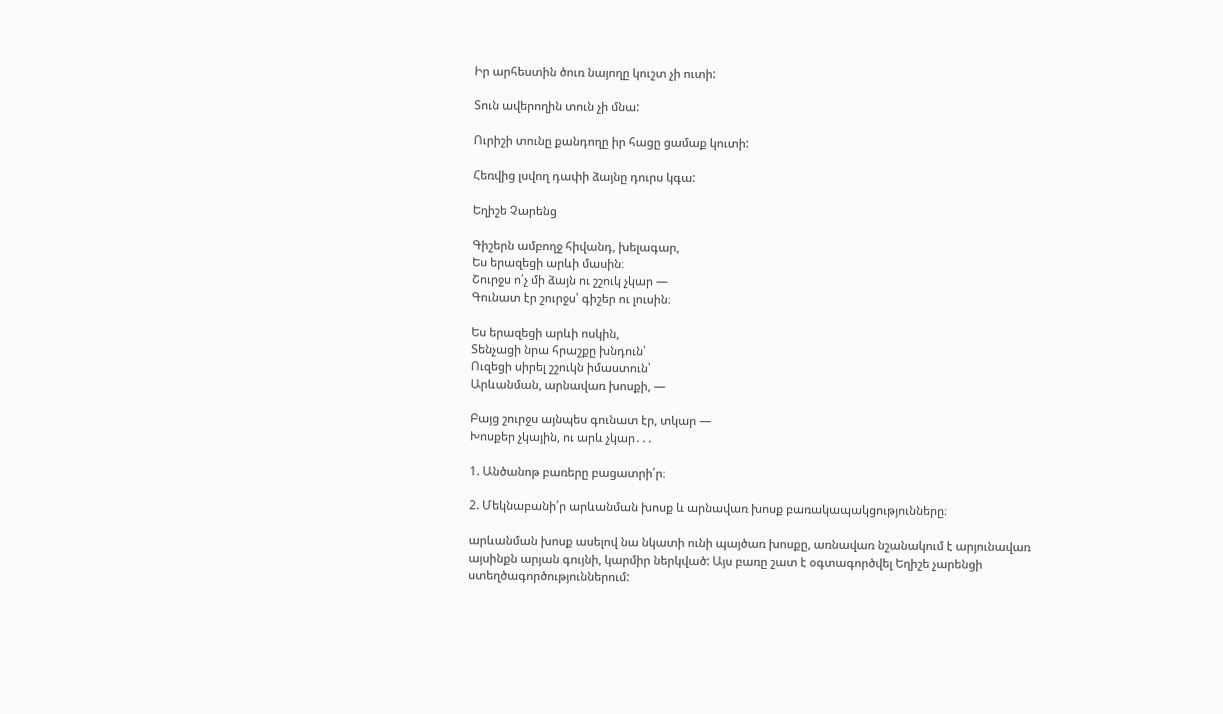Իր արհեստին ծուռ նայողը կուշտ չի ուտի:

Տուն ավերողին տուն չի մնա:

Ուրիշի տունը քանդողը իր հացը ցամաք կուտի:

Հեռվից լսվող դափի ձայնը դուրս կգա:

Եղիշե Չարենց

Գիշերն ամբողջ հիվանդ, խելագար,
Ես երազեցի արևի մասին։
Շուրջս ո՛չ մի ձայն ու շշուկ չկար ―
Գունատ էր շուրջս՝ գիշեր ու լուսին։

Ես երազեցի արևի ոսկին,
Տենչացի նրա հրաշքը խնդուն՝
Ուզեցի սիրել շշուկն իմաստուն՝
Արևանման, արնավառ խոսքի, ―

Բայց շուրջս այնպես գունատ էր, տկար ―
Խոսքեր չկային, ու արև չկար․․․

1. Անծանոթ բառերը բացատրի՛ր։

2. Մեկնաբանի՛ր արևանման խոսք և արնավառ խոսք բառակապակցությունները։

արևանման խոսք ասելով նա նկատի ունի պայծառ խոսքը, առնավառ նշանակում է արյունավառ այսինքն արյան գույնի, կարմիր ներկված: Այս բառը շատ է օգտագործվել Եղիշե չարենցի ստեղծագործություններում: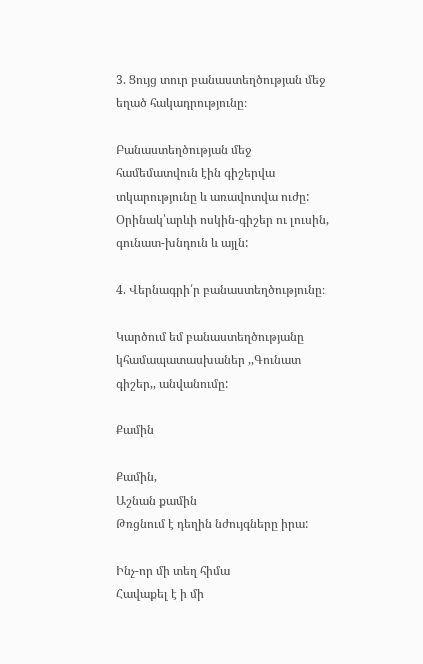3. Ցույց տուր բանաստեղծության մեջ եղած հակադրությունը։

Բանաստեղծության մեջ համեմատվուն էին գիշերվա տկարությունը և առավոտվա ուժը: Օրինակ՝արևի ոսկին-գիշեր ու լուսին, գունատ-խնդուն և այլն:

4. Վերնագրի՛ր բանաստեղծությունը։

Կարծում եմ բանաստեղծությանը կհամապատասխաներ ,,Գունատ գիշեր,, անվանումը:

Քամին

Քամին,
Աշնան քամին
Թռցնում է դեղին նժույգները իրա:

Ինչ-որ մի տեղ հիմա
Հավաքել է ի մի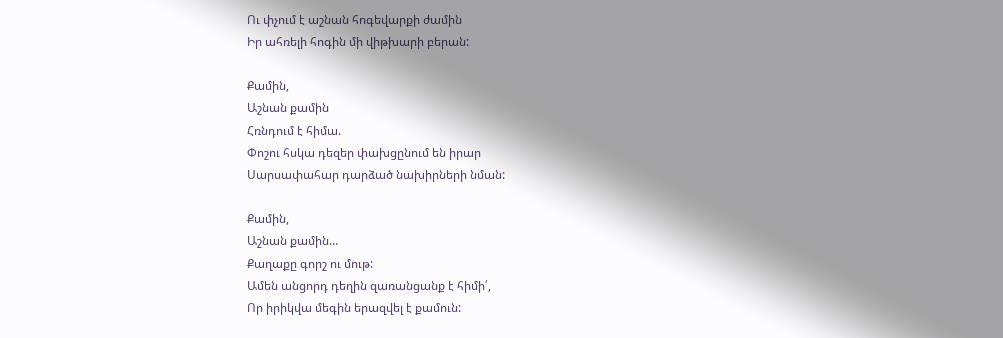Ու փչում է աշնան հոգեվարքի ժամին
Իր ահռելի հոգին մի վիթխարի բերան:

Քամին,
Աշնան քամին
Հռնդում է հիմա.
Փոշու հսկա դեզեր փախցընում են իրար
Սարսափահար դարձած նախիրների նման:

Քամին,
Աշնան քամին…
Քաղաքը գորշ ու մութ:
Ամեն անցորդ դեղին զառանցանք է հիմի՛,
Որ իրիկվա մեգին երազվել է քամուն: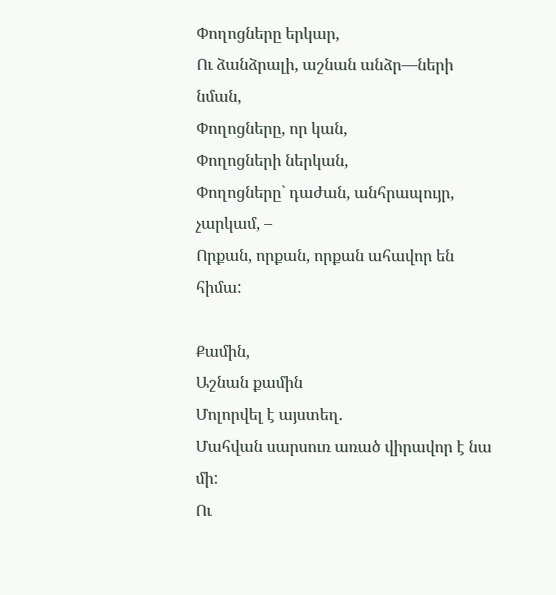Փողոցները երկար,
Ու ձանձրալի, աշնան անձր—ների նման,
Փողոցները, որ կան,
Փողոցների ներկան,
Փողոցները` դաժան, անհրապույր, չարկամ, –
Որքան, որքան, որքան ահավոր են հիմա:

Քամին,
Աշնան քամին
Մոլորվել է այստեղ.
Մահվան սարսուռ առած վիրավոր է նա մի:
Ու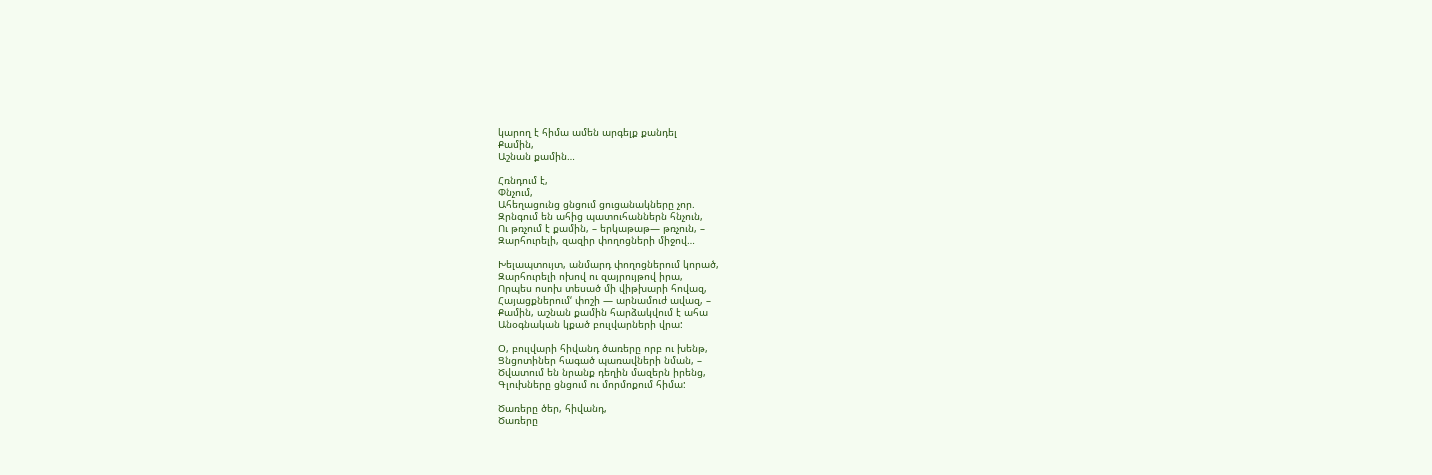կարող է հիմա ամեն արգելք քանդել
Քամին,
Աշնան քամին…

Հռնդում է,
Փնչում,
Ահեղացունց ցնցում ցուցանակները չոր.
Զրնգում են ահից պատուհաններն հնչուն,
Ու թռչում է քամին, – երկաթաթ— թռչուն, –
Զարհուրելի, զազիր փողոցների միջով…

Խելապտույտ, անմարդ փողոցներում կորած,
Զարհուրելի ոխով ու զայրույթով իրա,
Որպես ոսոխ տեսած մի վիթխարի հովազ,
Հայացքներում‘ փոշի — արնամուժ ավազ, –
Քամին, աշնան քամին հարձակվում է ահա
Անօգնական կքած բուլվարների վրա:

Օ, բուլվարի հիվանդ ծառերը որբ ու խենթ,
Ցնցոտիներ հագած պառավների նման, –
Ծվատում են նրանք դեղին մազերն իրենց,
Գլուխները ցնցում ու մորմոքում հիմա:

Ծառերը ծեր, հիվանդ,
Ծառերը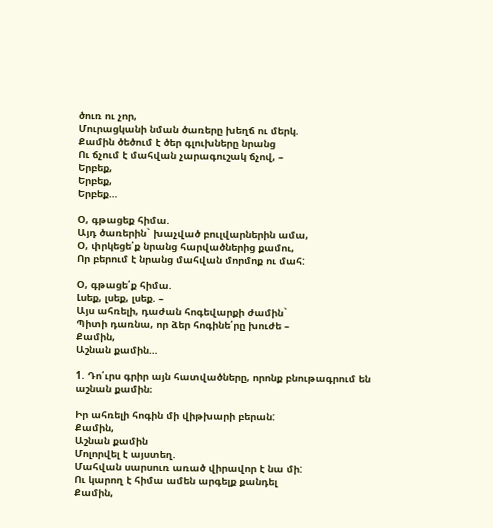ծուռ ու չոր,
Մուրացկանի նման ծառերը խեղճ ու մերկ.
Քամին ծեծում է ծեր գլուխները նրանց
Ու ճչում է մահվան չարագուշակ ճչով, –
Երբեք,
Երբեք,
Երբեք…

Օ, գթացեք հիմա.
Այդ ծառերին` խաչված բուլվարներին ամա,
Օ, փրկեցե՛ք նրանց հարվածներից քամու,
Որ բերում է նրանց մահվան մորմոք ու մահ:

Օ, գթացե՛ք հիմա.
Լսեք, լսեք, լսեք. –
Այս ահռելի, դաժան հոգեվարքի ժամին`
Պիտի դառնա, որ ձեր հոգինե՛րը խուժե –
Քամին,
Աշնան քամին…

1. Դո՛ւրս գրիր այն հատվածները, որոնք բնութագրում են աշնան քամին։

Իր ահռելի հոգին մի վիթխարի բերան:
Քամին,
Աշնան քամին
Մոլորվել է այստեղ.
Մահվան սարսուռ առած վիրավոր է նա մի:
Ու կարող է հիմա ամեն արգելք քանդել
Քամին,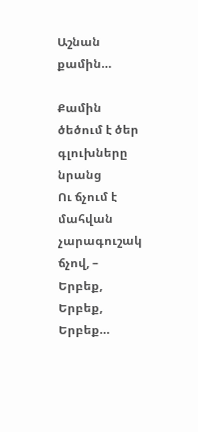Աշնան քամին…

Քամին ծեծում է ծեր գլուխները նրանց
Ու ճչում է մահվան չարագուշակ ճչով, –
Երբեք,
Երբեք,
Երբեք…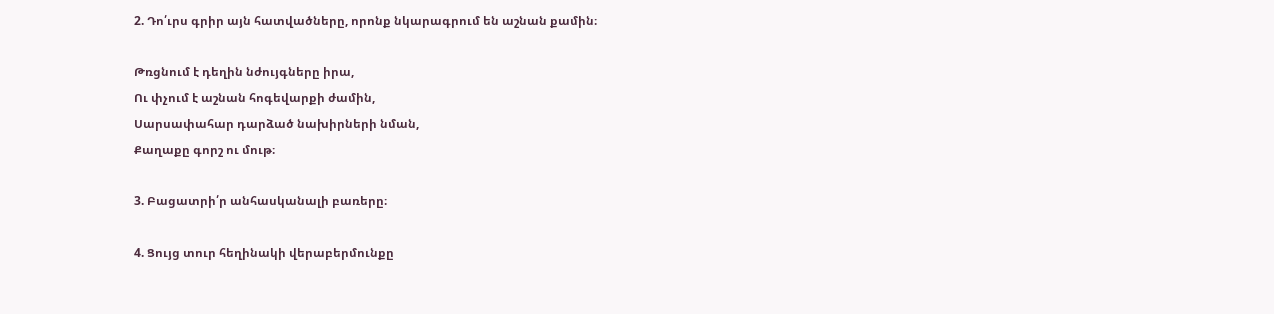2. Դո՛ւրս գրիր այն հատվածները, որոնք նկարագրում են աշնան քամին։

Թռցնում է դեղին նժույգները իրա,
Ու փչում է աշնան հոգեվարքի ժամին,
Սարսափահար դարձած նախիրների նման,
Քաղաքը գորշ ու մութ։

3. Բացատրի՛ր անհասկանալի բառերը։

4. Ցույց տուր հեղինակի վերաբերմունքը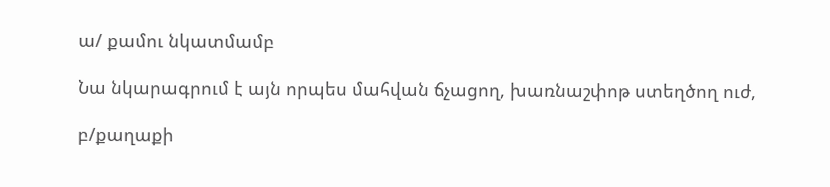ա/ քամու նկատմամբ

Նա նկարագրում է այն որպես մահվան ճչացող, խառնաշփոթ ստեղծող ուժ,

բ/քաղաքի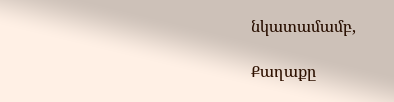նկատամամբ,

Քաղաքը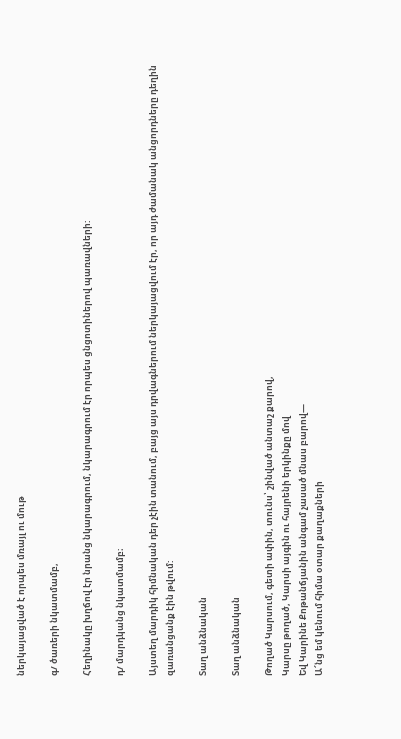ներկայացված է որպես մռայլ ու մութ

գ/ ծառերի նկատմամբ,

Հեղինակը խղճով էր նրանց նկարագրում, նկարագրում էր որպես ցնցոտիներով պառավների:

դ/ մարդկանց նկատմամբ։

Այստեղ մարդիկ հիմնական դեր չէին տանում, բայց այս դրվագներում ներկայացվում էր, որ այդ ժամանակ անցորդները դեղին զառանցանք էին թվում:

Տաղ անձնական

Տաղ անձնական

Թողած Կարսում, գետի ափին, տունս՝ շինված անտաշ քարով,
Կարսը թողած, Կարսի այգին ու հայրենի երկինքը մով
Եվ Կարինե Քոթանճյանին անգամ չասած մնաս բարով―
Ա՜նց եմ կենում հիմա օտար քաղաքների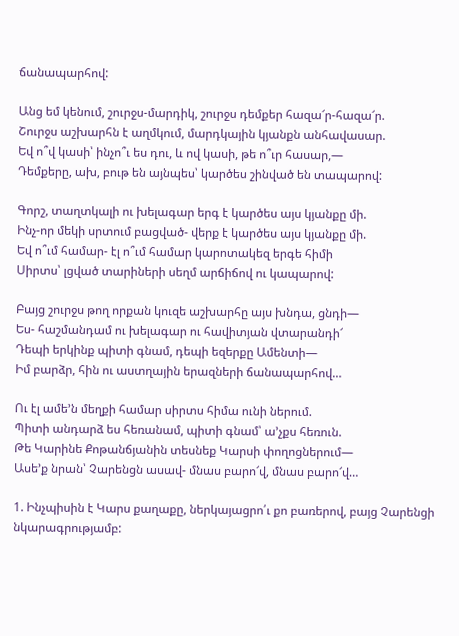ճանապարհով:

Անց եմ կենում, շուրջս-մարդիկ, շուրջս դեմքեր հազա՜ր-հազա՜ր.
Շուրջս աշխարհն է աղմկում, մարդկային կյանքն անհավասար.
Եվ ո՞վ կասի՝ ինչո՞ւ ես դու, և ով կասի, թե ո՞ւր հասար,―
Դեմքերը, ախ, բութ են այնպես՝ կարծես շինված են տապարով:

Գորշ, տաղտկալի ու խելագար երգ է կարծես այս կյանքը մի.
Ինչ-որ մեկի սրտում բացված- վերք է կարծես այս կյանքը մի.
Եվ ո՞ւմ համար- էլ ո՞ւմ համար կարոտակեզ երգե հիմի
Սիրտս՝ լցված տարիների սեղմ արճիճով ու կապարով:

Բայց շուրջս թող որքան կուզե աշխարհը այս խնդա, ցնդի―
Ես- հաշմանդամ ու խելագար ու հավիտյան վտարանդի՜
Դեպի երկինք պիտի գնամ, դեպի եզերքը Ամենտի―
Իմ բարձր, հին ու աստղային երազների ճանապարհով…

Ու էլ ամե’ն մեղքի համար սիրտս հիմա ունի ներում.
Պիտի անդարձ ես հեռանամ, պիտի գնամ՝ ա’չքս հեռուն.
Թե Կարինե Քոթանճյանին տեսնեք Կարսի փողոցներում―
Ասե’ք նրան՝ Չարենցն ասավ- մնաս բարո՜վ, մնաս բարո՜վ…

1. Ինչպիսին է Կարս քաղաքը, ներկայացրո՛ւ քո բառերով, բայց Չարենցի նկարագրությամբ: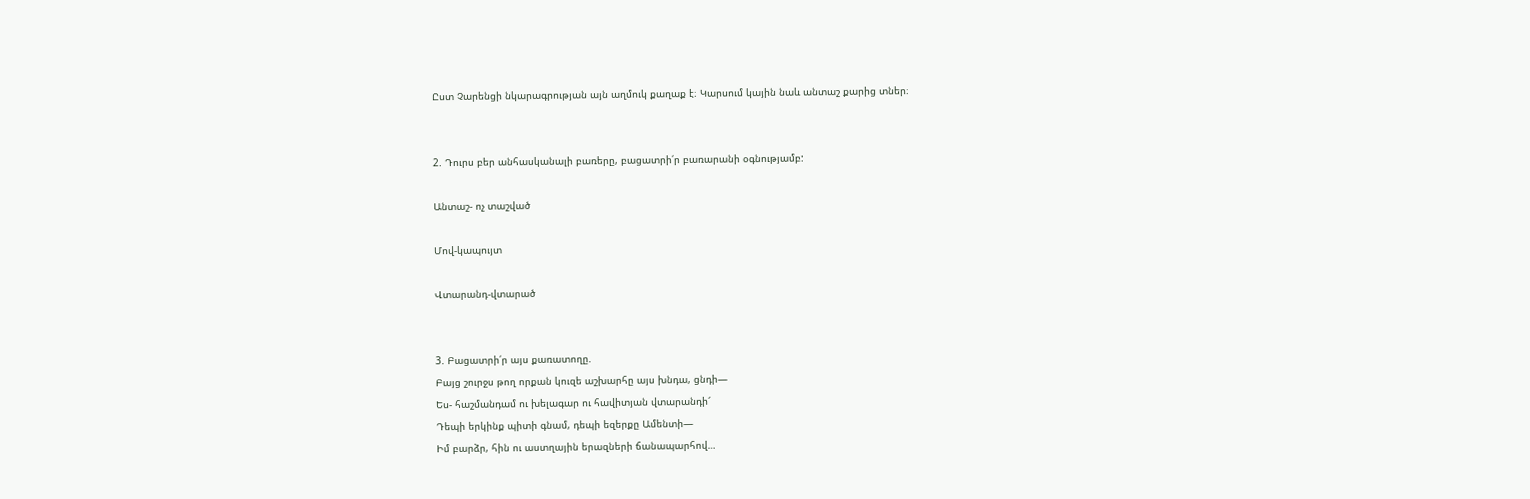Ըստ Չարենցի նկարագրության այն աղմուկ քաղաք է։ Կարսում կային նաև անտաշ քարից տներ։


2. Դուրս բեր անհասկանալի բառերը, բացատրի՛ր բառարանի օգնությամբ:

Անտաշ- ոչ տաշված

Մով-կապույտ

Վտարանդ-վտարած


3. Բացատրի՛ր այս քառատողը.
Բայց շուրջս թող որքան կուզե աշխարհը այս խնդա, ցնդի―
Ես- հաշմանդամ ու խելագար ու հավիտյան վտարանդի՜
Դեպի երկինք պիտի գնամ, դեպի եզերքը Ամենտի―
Իմ բարձր, հին ու աստղային երազների ճանապարհով…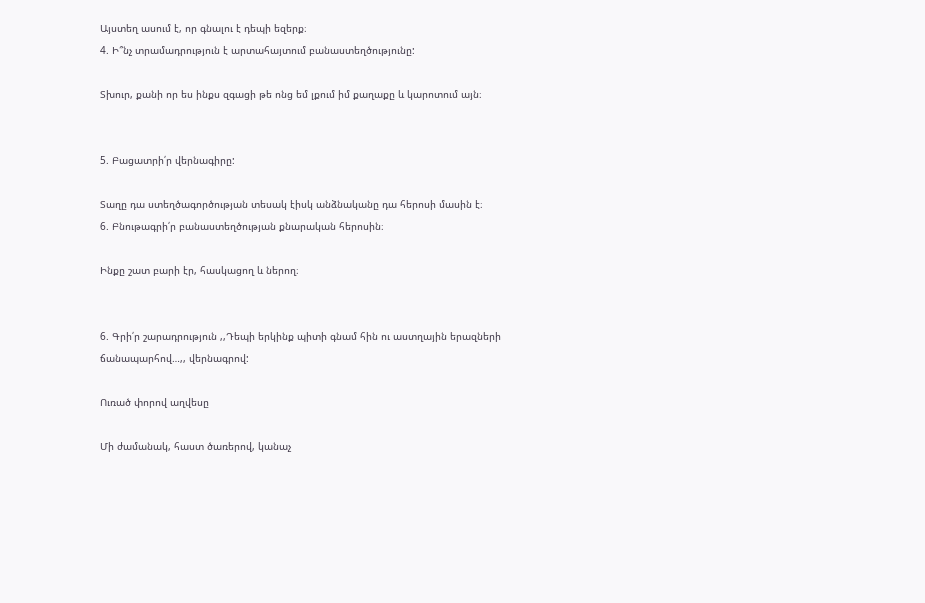Այստեղ ասում է, որ գնալու է դեպի եզերք։
4. Ի՞նչ տրամադրություն է արտահայտում բանաստեղծությունը:

Տխուր, քանի որ ես ինքս զգացի թե ոնց եմ լքում իմ քաղաքը և կարոտում այն։


5. Բացատրի՛ր վերնագիրը:

Տաղը դա ստեղծագործության տեսակ էիսկ անձնականը դա հերոսի մասին է։
6. Բնութագրի՛ր բանաստեղծության քնարական հերոսին։

Ինքը շատ բարի էր, հասկացող և ներող։


6. Գրի՛ր շարադրություն ,,Դեպի երկինք պիտի գնամ հին ու աստղային երազների ճանապարհով…,, վերնագրով:

Ուռած փորով աղվեսը

Մի ժամանակ, հաստ ծառերով, կանաչ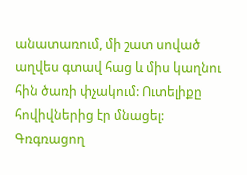անատառում, մի շատ սոված աղվես գտավ հաց և միս կաղնու հին ծառի փչակում: Ուտելիքը հովիվներից էր մնացել: Գռգռացող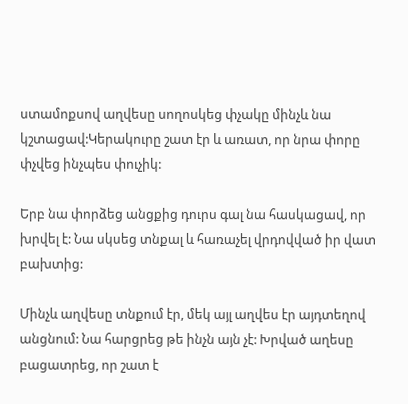ստամոքսով աղվեսը սողոսկեց փչակը մինչև նա կշտացավ:Կերակուրը շատ էր և առատ, որ նրա փորը փչվեց ինչպես փուչիկ:

Երբ նա փորձեց անցքից դուրս գալ նա հասկացավ, որ խրվել է: Նա սկսեց տնքալ և հառաչել վրդովված իր վատ բախտից:

Մինչև աղվեսը տնքում էր, մեկ այլ աղվես էր այդտեղով անցնում: Նա հարցրեց թե ինչն այն չէ: Խրված աղեսը բացատրեց, որ շատ է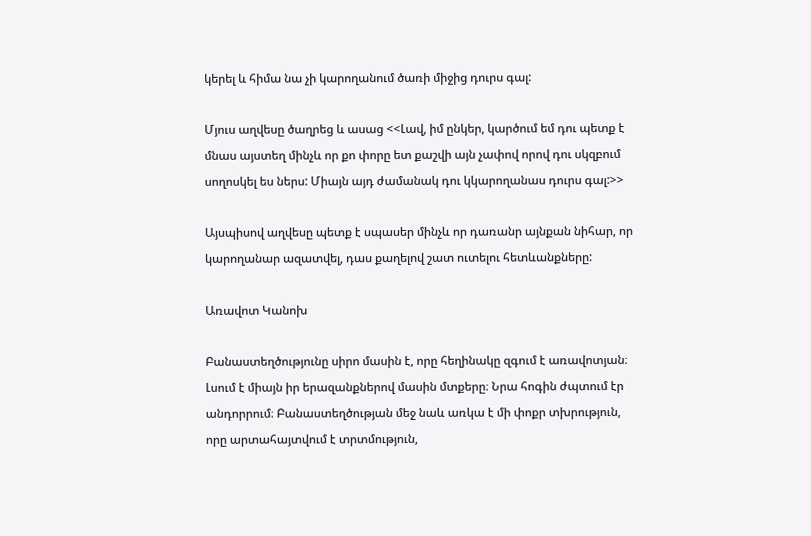կերել և հիմա նա չի կարողանում ծառի միջից դուրս գալ:

Մյուս աղվեսը ծաղրեց և ասաց <<Լավ, իմ ընկեր, կարծում եմ դու պետք է մնաս այստեղ մինչև որ քո փորը ետ քաշվի այն չափով որով դու սկզբում սողոսկել ես ներս: Միայն այդ ժամանակ դու կկարողանաս դուրս գալ:>>

Այսպիսով աղվեսը պետք է սպասեր մինչև որ դառանր այնքան նիհար, որ կարողանար ազատվել, դաս քաղելով շատ ուտելու հետևանքները:

Առավոտ Կանոխ

Բանաստեղծությունը սիրո մասին է, որը հեղինակը զգում է առավոտյան։ Լսում է միայն իր երազանքներով մասին մտքերը։ Նրա հոգին ժպտում էր անդորրում։ Բանաստեղծության մեջ նաև առկա է մի փոքր տխրություն, որը արտահայտվում է տրտմություն,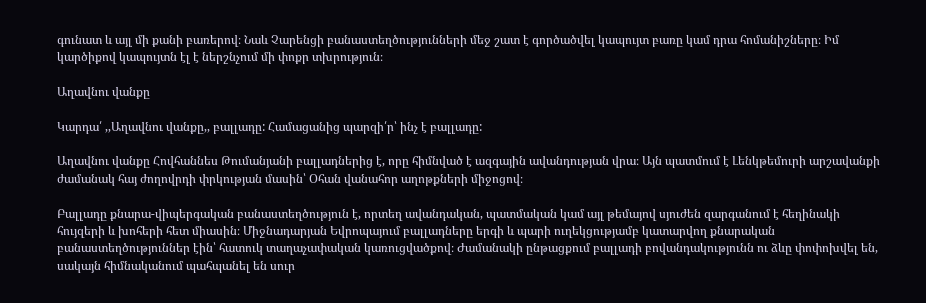գունատ և այլ մի քանի բառերով։ Նաև Չարենցի բանաստեղծությունների մեջ շատ է գործածվել կապույտ բառը կամ դրա հոմանիշները։ Իմ կարծիքով կապույտն էլ է ներշնչում մի փոքր տխրություն։

Աղավնու վանքը

Կարդա՛ ,,Աղավնու վանքը,, բալլադը: Համացանից պարզի՛ր՝ ինչ է բալլադը:

Աղավնու վանքը Հովհաննես Թումանյանի բալլադներից է, որը հիմնված է ազգային ավանդության վրա։ Այն պատմում է Լենկթեմուրի արշավանքի ժամանակ հայ ժողովրդի փրկության մասին՝ Օհան վանահոր աղոթքների միջոցով։

Բալլադը քնարա-վիպերգական բանաստեղծություն է, որտեղ ավանդական, պատմական կամ այլ թեմայով սյուժեն զարգանում է հեղինակի հույզերի և խոհերի հետ միասին։ Միջնադարյան Եվրոպայում բալլադները երգի և պարի ուղեկցությամբ կատարվող քնարական բանաստեղծություններ էին՝ հատուկ տաղաչափական կառուցվածքով։ Ժամանակի ընթացքում բալլադի բովանդակությունն ու ձևը փոփոխվել են, սակայն հիմնականում պահպանել են սուր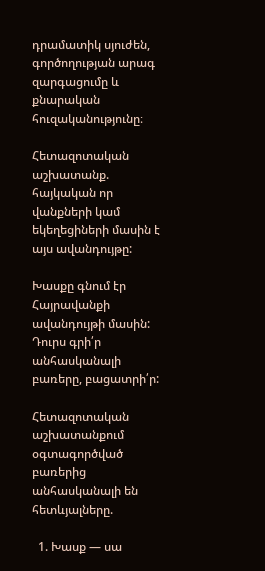դրամատիկ սյուժեն, գործողության արագ զարգացումը և քնարական հուզականությունը։

Հետազոտական աշխատանք. հայկական որ վանքների կամ եկեղեցիների մասին է այս ավանդույթը:

Խասքը գնում էր Հայրավանքի ավանդույթի մասին:
Դուրս գրի՛ր անհասկանալի բառերը, բացատրի՛ր:

Հետազոտական աշխատանքում օգտագործված բառերից անհասկանալի են հետևյալները.

  1. Խասք — սա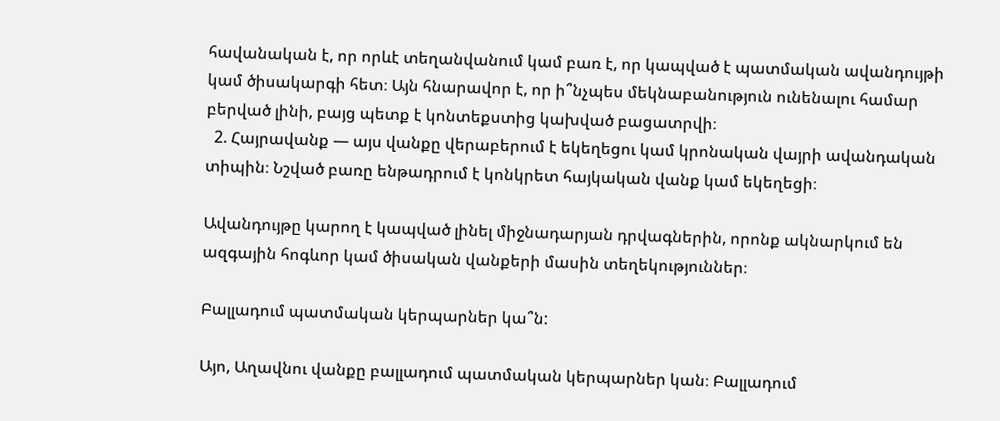հավանական է, որ որևէ տեղանվանում կամ բառ է, որ կապված է պատմական ավանդույթի կամ ծիսակարգի հետ։ Այն հնարավոր է, որ ի՞նչպես մեկնաբանություն ունենալու համար բերված լինի, բայց պետք է կոնտեքստից կախված բացատրվի։
  2. Հայրավանք — այս վանքը վերաբերում է եկեղեցու կամ կրոնական վայրի ավանդական տիպին։ Նշված բառը ենթադրում է կոնկրետ հայկական վանք կամ եկեղեցի։

Ավանդույթը կարող է կապված լինել միջնադարյան դրվագներին, որոնք ակնարկում են ազգային հոգևոր կամ ծիսական վանքերի մասին տեղեկություններ։

Բալլադում պատմական կերպարներ կա՞ն:

Այո, Աղավնու վանքը բալլադում պատմական կերպարներ կան։ Բալլադում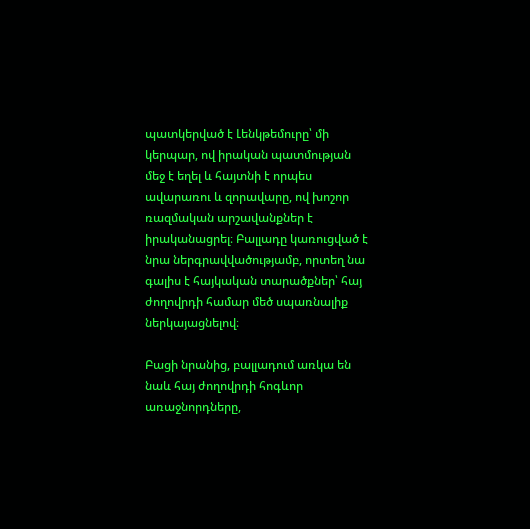պատկերված է Լենկթեմուրը՝ մի կերպար, ով իրական պատմության մեջ է եղել և հայտնի է որպես ավարառու և զորավարը, ով խոշոր ռազմական արշավանքներ է իրականացրել։ Բալլադը կառուցված է նրա ներգրավվածությամբ, որտեղ նա գալիս է հայկական տարածքներ՝ հայ ժողովրդի համար մեծ սպառնալիք ներկայացնելով։

Բացի նրանից, բալլադում առկա են նաև հայ ժողովրդի հոգևոր առաջնորդները,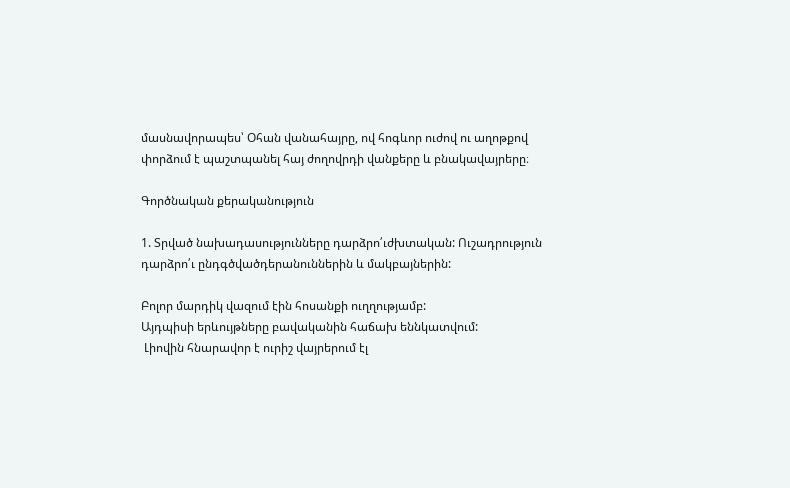մասնավորապես՝ Օհան վանահայրը, ով հոգևոր ուժով ու աղոթքով փորձում է պաշտպանել հայ ժողովրդի վանքերը և բնակավայրերը։

Գործնական քերականություն

1. Տրված նախադասությունները դարձրո՛ւժխտական: Ուշադրություն դարձրո՛ւ ընդգծվածդերանուններին և մակբայներին:

Բոլոր մարդիկ վազում էին հոսանքի ուղղությամբ:
Այդպիսի երևույթները բավականին հաճախ եննկատվում:
 Լիովին հնարավոր է ուրիշ վայրերում էլ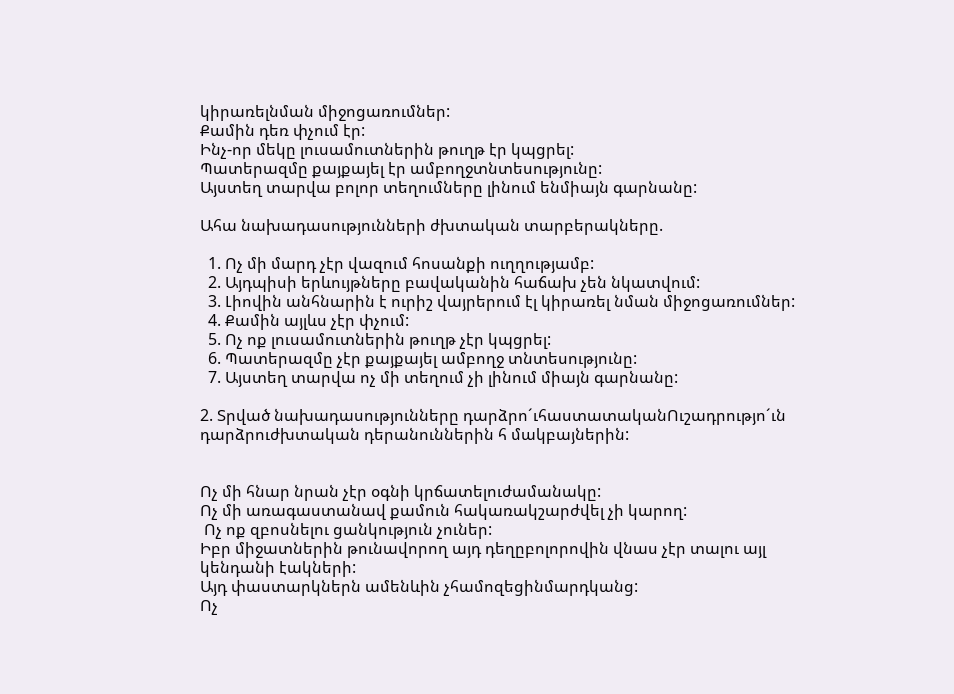կիրառելնման միջոցառումներ:
Քամին դեռ փչում էր:
Ինչ-որ մեկը լուսամուտներին թուղթ էր կպցրել:
Պատերազմը քայքայել էր ամբողջտնտեսությունը:
Այստեղ տարվա բոլոր տեղումները լինում ենմիայն գարնանը:

Ահա նախադասությունների ժխտական տարբերակները.

  1. Ոչ մի մարդ չէր վազում հոսանքի ուղղությամբ:
  2. Այդպիսի երևույթները բավականին հաճախ չեն նկատվում:
  3. Լիովին անհնարին է ուրիշ վայրերում էլ կիրառել նման միջոցառումներ:
  4. Քամին այլևս չէր փչում:
  5. Ոչ ոք լուսամուտներին թուղթ չէր կպցրել:
  6. Պատերազմը չէր քայքայել ամբողջ տնտեսությունը:
  7. Այստեղ տարվա ոչ մի տեղում չի լինում միայն գարնանը:

2. Տրված նախադասությունները դարձրո´ւհաստատականՈւշադրությո´ւն դարձրուժխտական դերանուններին հ մակբայներին:


Ոչ մի հնար նրան չէր օգնի կրճատելուժամանակը:
Ոչ մի առագաստանավ քամուն հակառակշարժվել չի կարող:
 Ոչ ոք զբոսնելու ցանկություն չուներ:
Իբր միջատներին թունավորող այդ դեղըբոլորովին վնաս չէր տալու այլ կենդանի էակների:
Այդ փաստարկներն ամենևին չհամոզեցինմարդկանց:
Ոչ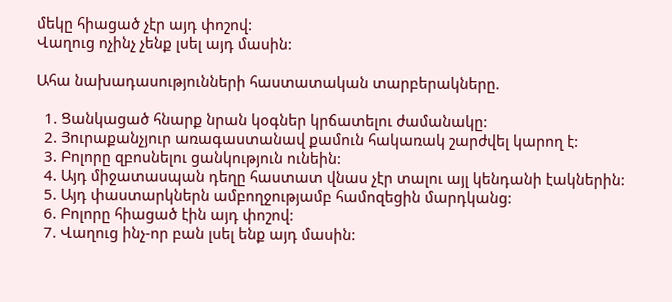մեկը հիացած չէր այդ փոշով:
Վաղուց ոչինչ չենք լսել այդ մասին:

Ահա նախադասությունների հաստատական տարբերակները.

  1. Ցանկացած հնարք նրան կօգներ կրճատելու ժամանակը:
  2. Յուրաքանչյուր առագաստանավ քամուն հակառակ շարժվել կարող է:
  3. Բոլորը զբոսնելու ցանկություն ունեին:
  4. Այդ միջատասպան դեղը հաստատ վնաս չէր տալու այլ կենդանի էակներին:
  5. Այդ փաստարկներն ամբողջությամբ համոզեցին մարդկանց:
  6. Բոլորը հիացած էին այդ փոշով:
  7. Վաղուց ինչ-որ բան լսել ենք այդ մասին: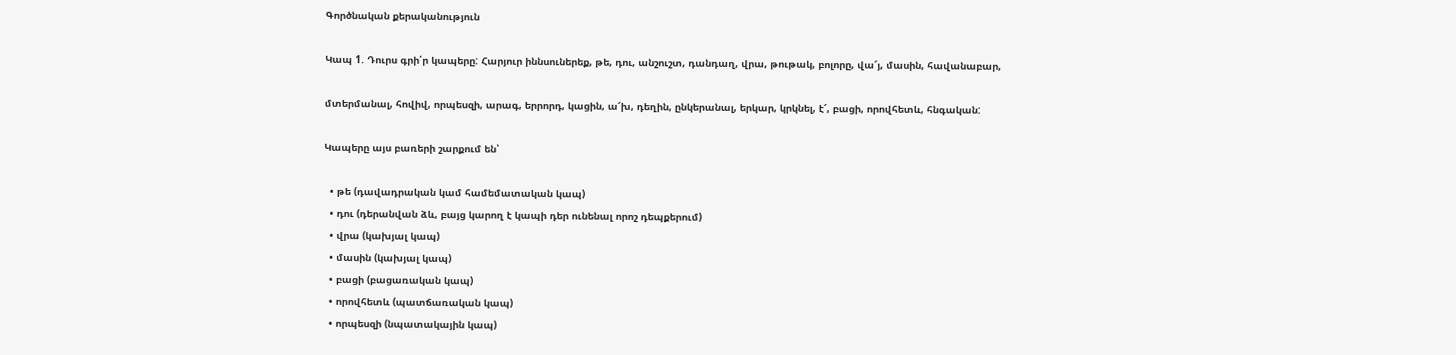Գործնական քերականություն

Կապ 1. Դուրս գրի՛ր կապերը: Հարյուր իննսուներեք, թե, դու, անշուշտ, դանդաղ, վրա, թութակ, բոլորը, վա՜յ, մասին, հավանաբար,

մտերմանալ, հովիվ, որպեսզի, արագ, երրորդ, կացին, ա՜խ, դեղին, ընկերանալ, երկար, կրկնել, է՜, բացի, որովհետև, հնգական:

Կապերը այս բառերի շարքում են՝

  • թե (դավադրական կամ համեմատական կապ)
  • դու (դերանվան ձև, բայց կարող է կապի դեր ունենալ որոշ դեպքերում)
  • վրա (կախյալ կապ)
  • մասին (կախյալ կապ)
  • բացի (բացառական կապ)
  • որովհետև (պատճառական կապ)
  • որպեսզի (նպատակային կապ)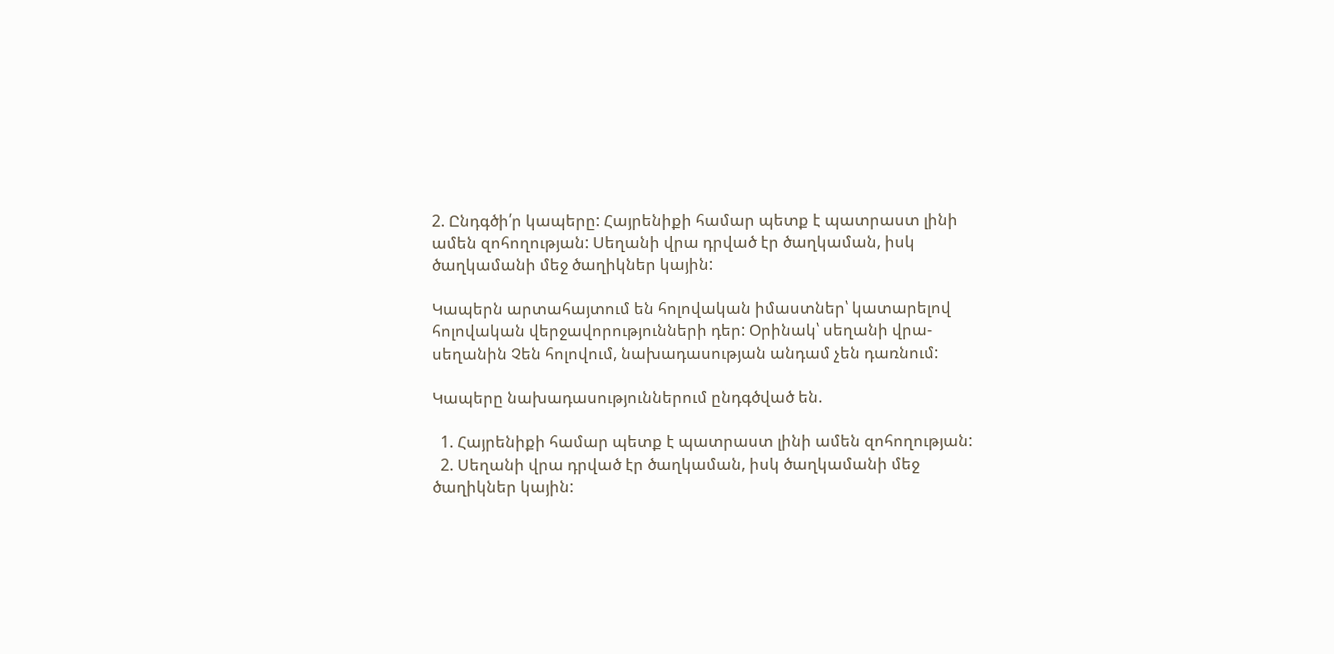2. Ընդգծի՛ր կապերը: Հայրենիքի համար պետք է պատրաստ լինի ամեն զոհողության: Սեղանի վրա դրված էր ծաղկաման, իսկ ծաղկամանի մեջ ծաղիկներ կային:

Կապերն արտահայտում են հոլովական իմաստներ՝ կատարելով հոլովական վերջավորությունների դեր: Օրինակ՝ սեղանի վրա-սեղանին Չեն հոլովում, նախադասության անդամ չեն դառնում:

Կապերը նախադասություններում ընդգծված են.

  1. Հայրենիքի համար պետք է պատրաստ լինի ամեն զոհողության:
  2. Սեղանի վրա դրված էր ծաղկաման, իսկ ծաղկամանի մեջ ծաղիկներ կային: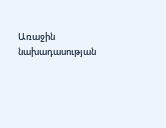Առաջին նախադասության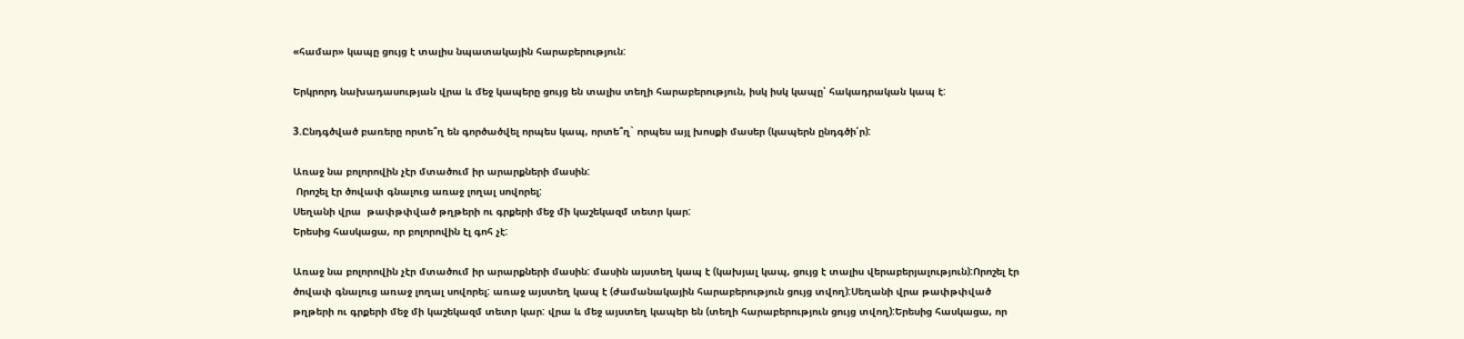«համար» կապը ցույց է տալիս նպատակային հարաբերություն:

Երկրորդ նախադասության վրա և մեջ կապերը ցույց են տալիս տեղի հարաբերություն, իսկ իսկ կապը՝ հակադրական կապ է:

3.Ընդգծված բառերը որտե՞ղ են գործածվել որպես կապ, որտե՞ղ` որպես այլ խոսքի մասեր (կապերն ընդգծի՛ր):

Առաջ նա բոլորովին չէր մտածում իր արարքների մասին:
 Որոշել էր ծովափ գնալուց առաջ լողալ սովորել:
Սեղանի վրա  թափթփված թղթերի ու գրքերի մեջ մի կաշեկազմ տետր կար:
Երեսից հասկացա, որ բոլորովին էլ գոհ չէ:

Առաջ նա բոլորովին չէր մտածում իր արարքների մասին: մասին այստեղ կապ է (կախյալ կապ, ցույց է տալիս վերաբերյալություն):Որոշել էր ծովափ գնալուց առաջ լողալ սովորել: առաջ այստեղ կապ է (ժամանակային հարաբերություն ցույց տվող):Սեղանի վրա թափթփված թղթերի ու գրքերի մեջ մի կաշեկազմ տետր կար: վրա և մեջ այստեղ կապեր են (տեղի հարաբերություն ցույց տվող):Երեսից հասկացա, որ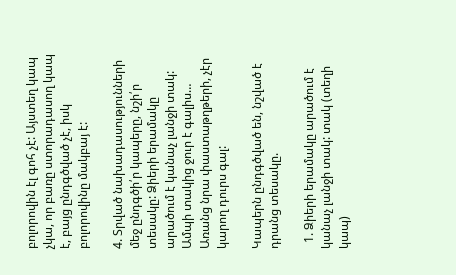բոլորովին էլ գոհ չէ: Այստեղ կապ չկա, որ բառը ստորադասող կապ է, բայց ընդգծված չէ, իսկ բոլորովինը մակբայ է:

4. Տրված նախադասությունների մեջ ընդգծի՛ր կապերը, նշի՛ր տեսակը: Ձիերի երամակը արածում է կանաչ լանջի տակ: Ամպի տակից ջուր է գալիս… Առանց նրա փաստաթղթերի, չէր կարող դուրս գալ:

Կապերն ընդգծված են, նշված է դրանց տեսակը.

  1. Ձիերի երամակը արածում է կանաչ լանջի տակ: տակ (տեղի կապ)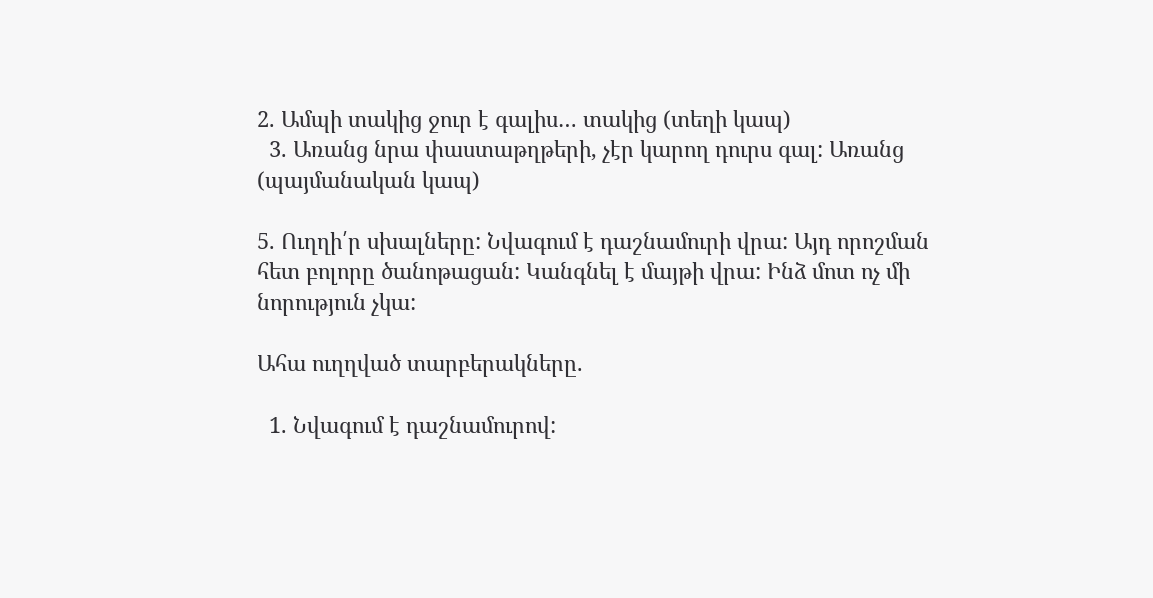2. Ամպի տակից ջուր է գալիս… տակից (տեղի կապ)
  3. Առանց նրա փաստաթղթերի, չէր կարող դուրս գալ: Առանց (պայմանական կապ)

5. Ուղղի՛ր սխալները: Նվագում է դաշնամուրի վրա: Այդ որոշման հետ բոլորը ծանոթացան: Կանգնել է մայթի վրա: Ինձ մոտ ոչ մի նորություն չկա:

Ահա ուղղված տարբերակները.

  1. Նվագում է դաշնամուրով: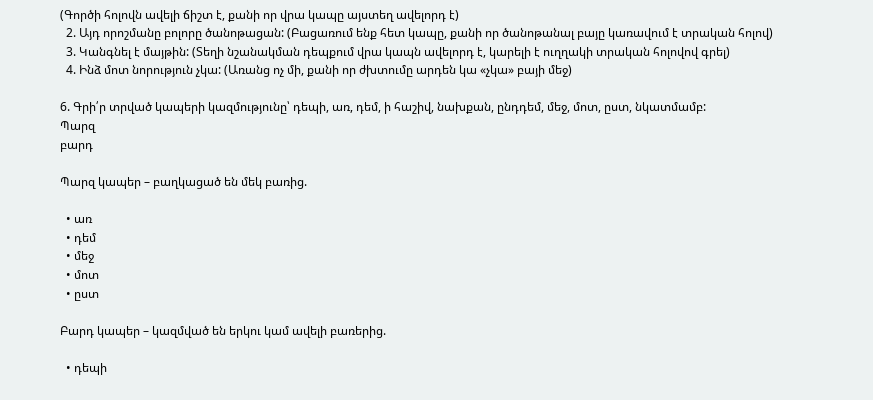(Գործի հոլովն ավելի ճիշտ է, քանի որ վրա կապը այստեղ ավելորդ է)
  2. Այդ որոշմանը բոլորը ծանոթացան: (Բացառում ենք հետ կապը, քանի որ ծանոթանալ բայը կառավում է տրական հոլով)
  3. Կանգնել է մայթին: (Տեղի նշանակման դեպքում վրա կապն ավելորդ է, կարելի է ուղղակի տրական հոլովով գրել)
  4. Ինձ մոտ նորություն չկա: (Առանց ոչ մի, քանի որ ժխտումը արդեն կա «չկա» բայի մեջ)

6. Գրի՛ր տրված կապերի կազմությունը՝ դեպի, առ, դեմ, ի հաշիվ, նախքան, ընդդեմ, մեջ, մոտ, ըստ, նկատմամբ:
Պարզ
բարդ

Պարզ կապեր – բաղկացած են մեկ բառից.

  • առ
  • դեմ
  • մեջ
  • մոտ
  • ըստ

Բարդ կապեր – կազմված են երկու կամ ավելի բառերից.

  • դեպի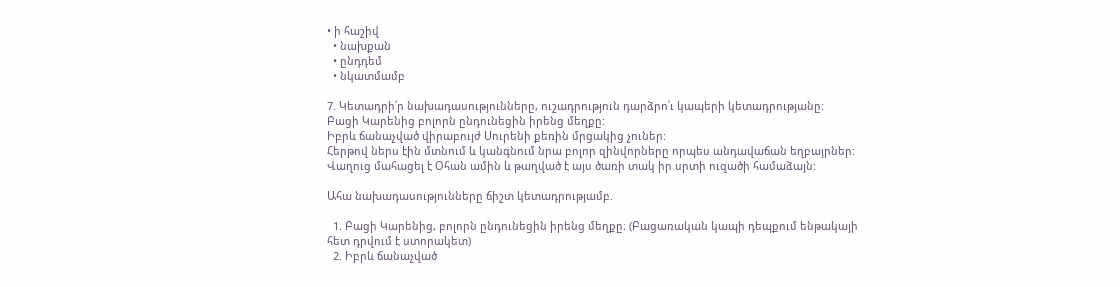• ի հաշիվ
  • նախքան
  • ընդդեմ
  • նկատմամբ

7. Կետադրի՛ր նախադասությունները, ուշադրություն դարձրո՛ւ կապերի կետադրությանը:
Բացի Կարենից բոլորն ընդունեցին իրենց մեղքը:
Իբրև ճանաչված վիրաբույժ Սուրենի քեռին մրցակից չուներ:
Հերթով ներս էին մտնում և կանգնում նրա բոլոր զինվորները որպես անդավաճան եղբայրներ:
Վաղուց մահացել է Օհան ամին և թաղված է այս ծառի տակ իր սրտի ուզածի համաձայն:

Ահա նախադասությունները ճիշտ կետադրությամբ.

  1. Բացի Կարենից, բոլորն ընդունեցին իրենց մեղքը։ (Բացառական կապի դեպքում ենթակայի հետ դրվում է ստորակետ)
  2. Իբրև ճանաչված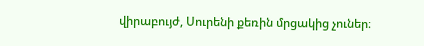վիրաբույժ, Սուրենի քեռին մրցակից չուներ։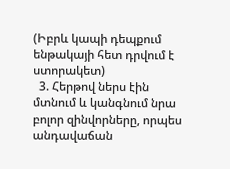(Իբրև կապի դեպքում ենթակայի հետ դրվում է ստորակետ)
  3. Հերթով ներս էին մտնում և կանգնում նրա բոլոր զինվորները, որպես անդավաճան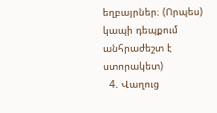եղբայրներ։ (Որպես) կապի դեպքում անհրաժեշտ է ստորակետ)
  4. Վաղուց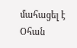մահացել է Օհան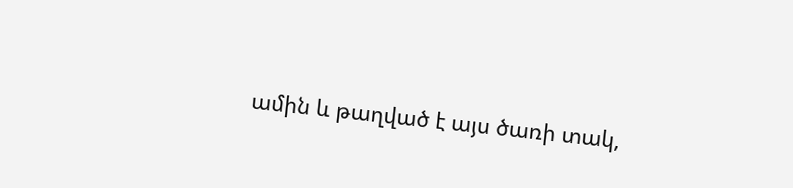ամին և թաղված է այս ծառի տակ,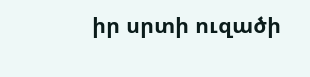իր սրտի ուզածի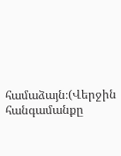համաձայն։(Վերջին հանգամանքը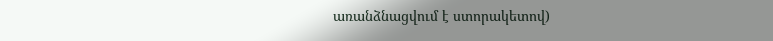առանձնացվում է ստորակետով)